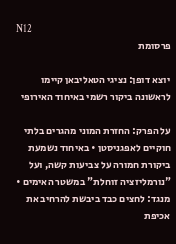N12
פרסומת

יוצא דופן: נציגי הטאליבאן קיימו לראשונה ביקור רשמי באיחוד האירופי

על הפרק: החזרת המוני מהגרים בלתי חוקיים לאפגניסטן • באיחוד נשמעת ביקורת חמורה על צביעות קשה, ועל "נורמליזציה זוחלת" במשטר האימים • מנגד: לחצים כבד ביבשת להרחיב את אכיפת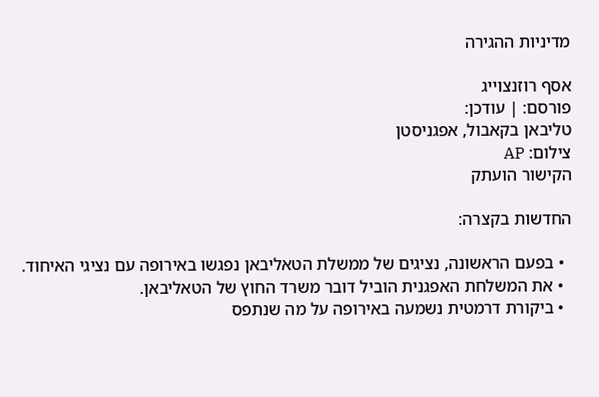מדיניות ההגירה

אסף רוזנצוייג
פורסם: | עודכן:
טליבאן בקאבול, אפגניסטן
צילום: AP
הקישור הועתק

החדשות בקצרה:

  • בפעם הראשונה, נציגים של ממשלת הטאליבאן נפגשו באירופה עם נציגי האיחוד.
  • את המשלחת האפגנית הוביל דובר משרד החוץ של הטאליבאן.
  • ביקורת דרמטית נשמעה באירופה על מה שנתפס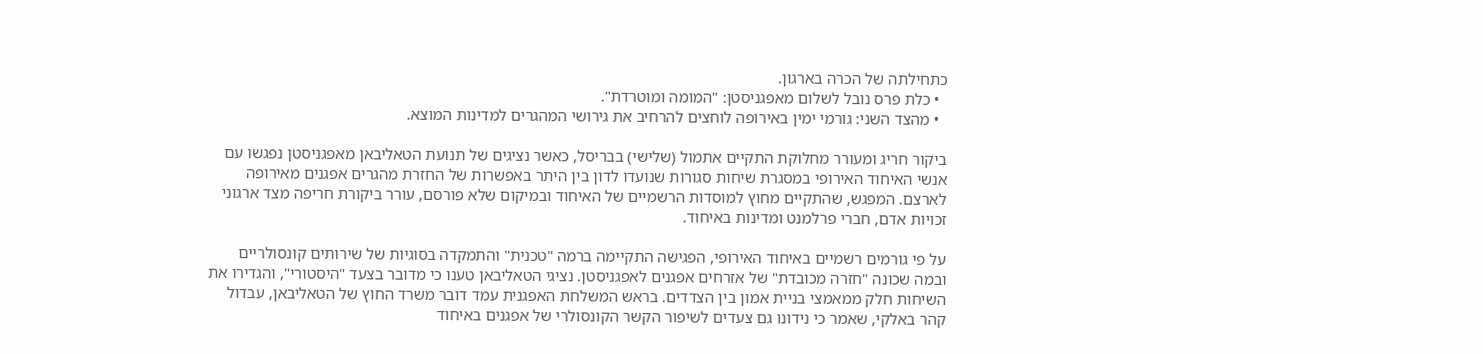כתחילתה של הכרה בארגון.
  • כלת פרס נובל לשלום מאפגניסטן: "המומה ומוטרדת".
  • מהצד השני: גורמי ימין באירופה לוחצים להרחיב את גירושי המהגרים למדינות המוצא.

ביקור חריג ומעורר מחלוקת התקיים אתמול (שלישי) בבריסל, כאשר נציגים של תנועת הטאליבאן מאפגניסטן נפגשו עם אנשי האיחוד האירופי במסגרת שיחות סגורות שנועדו לדון בין היתר באפשרות של החזרת מהגרים אפגנים מאירופה לארצם. המפגש, שהתקיים מחוץ למוסדות הרשמיים של האיחוד ובמיקום שלא פורסם, עורר ביקורת חריפה מצד ארגוני זכויות אדם, חברי פרלמנט ומדינות באיחוד.

על פי גורמים רשמיים באיחוד האירופי, הפגישה התקיימה ברמה "טכנית" והתמקדה בסוגיות של שירותים קונסולריים ובמה שכונה "חזרה מכובדת" של אזרחים אפגנים לאפגניסטן. נציגי הטאליבאן טענו כי מדובר בצעד "היסטורי", והגדירו את השיחות חלק ממאמצי בניית אמון בין הצדדים. בראש המשלחת האפגנית עמד דובר משרד החוץ של הטאליבאן, עבדול קהר באלקי, שאמר כי נידונו גם צעדים לשיפור הקשר הקונסולרי של אפגנים באיחוד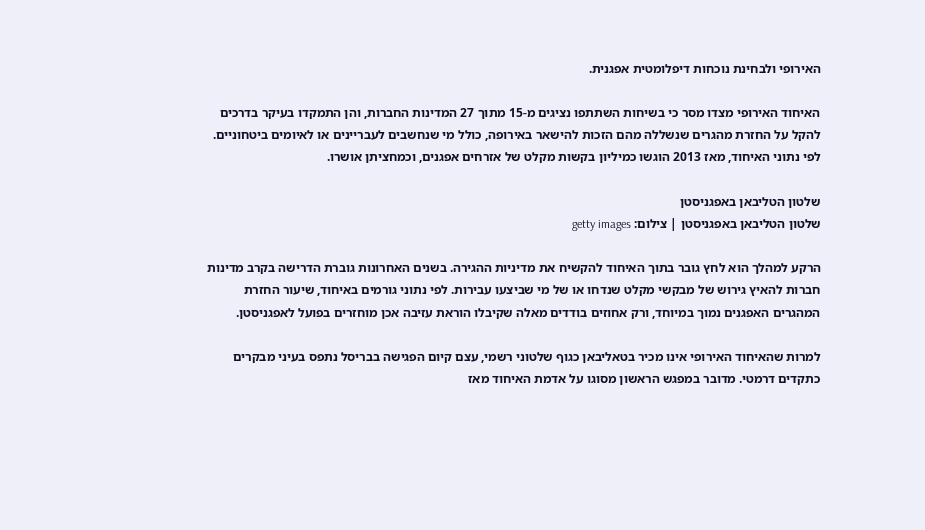האירופי ולבחינת נוכחות דיפלומטית אפגנית.

האיחוד האירופי מצדו מסר כי בשיחות השתתפו נציגים מ-15 מתוך 27 המדינות החברות, והן התמקדו בעיקר בדרכים להקל על החזרת מהגרים שנשללה מהם הזכות להישאר באירופה, כולל מי שנחשבים לעבריינים או לאיומים ביטחוניים. לפי נתוני האיחוד, מאז 2013 הוגשו כמיליון בקשות מקלט של אזרחים אפגנים, וכמחציתן אושרו.

שלטון הטליבאן באפגניסטן
שלטון הטליבאן באפגניסטן | צילום: getty images

הרקע למהלך הוא לחץ גובר בתוך האיחוד להקשיח את מדיניות ההגירה. בשנים האחרונות גוברת הדרישה בקרב מדינות חברות להאיץ גירוש של מבקשי מקלט שנדחו או של מי שביצעו עבירות. לפי נתוני גורמים באיחוד, שיעור החזרת המהגרים האפגנים נמוך במיוחד, ורק אחוזים בודדים מאלה שקיבלו הוראת עזיבה אכן מוחזרים בפועל לאפגניסטן.

למרות שהאיחוד האירופי אינו מכיר בטאליבאן כגוף שלטוני רשמי, עצם קיום הפגישה בבריסל נתפס בעיני מבקרים כתקדים דרמטי. מדובר במפגש הראשון מסוגו על אדמת האיחוד מאז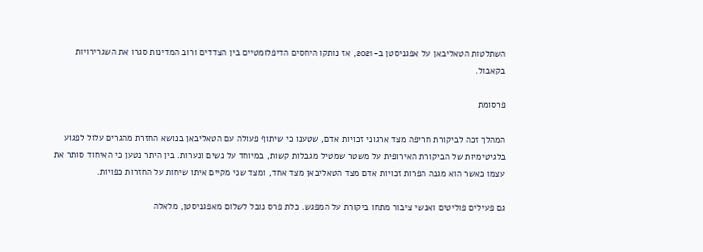השתלטות הטאליבאן על אפגניסטן ב-2021, אז נותקו היחסים הדיפלומטיים בין הצדדים ורוב המדינות סגרו את השגרירויות בקאבול.

פרסומת

המהלך זכה לביקורת חריפה מצד ארגוני זכויות אדם, שטענו כי שיתוף פעולה עם הטאליבאן בנושא החזרת מהגרים עלול לפגוע בלגיטימיות של הביקורת האירופית על משטר שמטיל מגבלות קשות, במיוחד על נשים ונערות. בין היתר נטען כי האיחוד סותר את עצמו כאשר הוא מגנה הפרות זכויות אדם מצד הטאליבאן מצד אחד, ומצד שני מקיים איתו שיחות על החזרות כפויות.

גם פעילים פוליטים ואנשי ציבור מתחו ביקורת על המפגש. כלת פרס נובל לשלום מאפגניסטן, מלאלה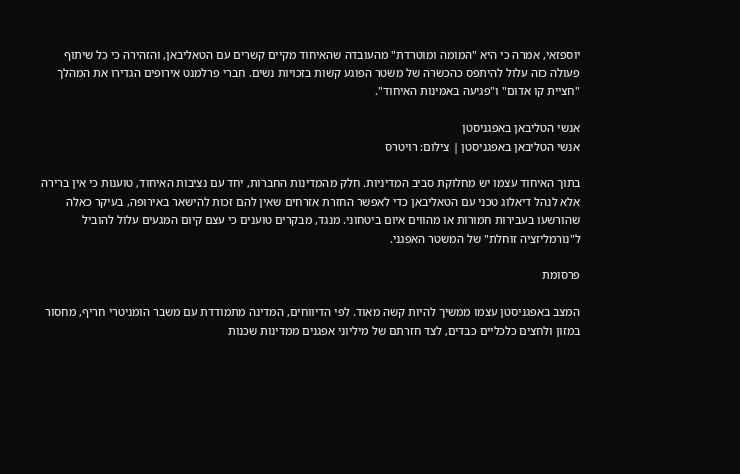יוספזאי, אמרה כי היא "המומה ומוטרדת" מהעובדה שהאיחוד מקיים קשרים עם הטאליבאן, והזהירה כי כל שיתוף פעולה כזה עלול להיתפס כהכשרה של משטר הפוגע קשות בזכויות נשים. חברי פרלמנט אירופים הגדירו את המהלך "חציית קו אדום" ו"פגיעה באמינות האיחוד".

אנשי הטליבאן באפגניסטן
אנשי הטליבאן באפגניסטן | צילום: רויטרס

בתוך האיחוד עצמו יש מחלוקת סביב המדיניות. חלק מהמדינות החברות, יחד עם נציבות האיחוד, טוענות כי אין ברירה אלא לנהל דיאלוג טכני עם הטאליבאן כדי לאפשר החזרת אזרחים שאין להם זכות להישאר באירופה, בעיקר כאלה שהורשעו בעבירות חמורות או מהווים איום ביטחוני. מנגד, מבקרים טוענים כי עצם קיום המגעים עלול להוביל ל"נורמליזציה זוחלת" של המשטר האפגני.

פרסומת

המצב באפגניסטן עצמו ממשיך להיות קשה מאוד. לפי הדיווחים, המדינה מתמודדת עם משבר הומניטרי חריף, מחסור במזון ולחצים כלכליים כבדים, לצד חזרתם של מיליוני אפגנים ממדינות שכנות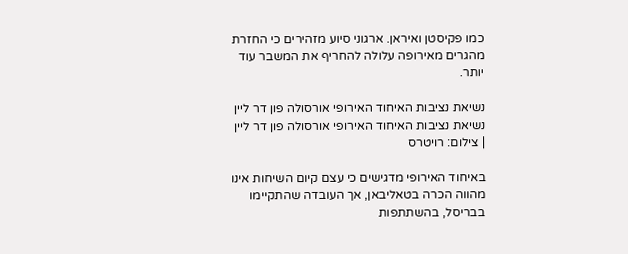כמו פקיסטן ואיראן. ארגוני סיוע מזהירים כי החזרת מהגרים מאירופה עלולה להחריף את המשבר עוד יותר.

נשיאת נציבות האיחוד האירופי אורסולה פון דר ליין
נשיאת נציבות האיחוד האירופי אורסולה פון דר ליין | צילום: רויטרס

באיחוד האירופי מדגישים כי עצם קיום השיחות אינו מהווה הכרה בטאליבאן, אך העובדה שהתקיימו בבריסל, בהשתתפות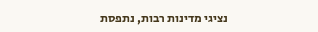נציגי מדינות רבות, נתפסת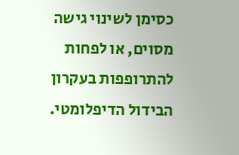כסימן לשינוי גישה מסוים, או לפחות להתרופפות בעקרון הבידול הדיפלומטי.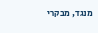מנגד, מבקרי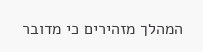המהלך מזהירים כי מדובר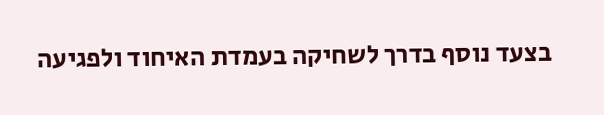בצעד נוסף בדרך לשחיקה בעמדת האיחוד ולפגיעה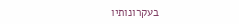בעקרונותיו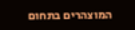המוצהרים בתחום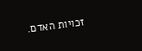זכויות האדם.